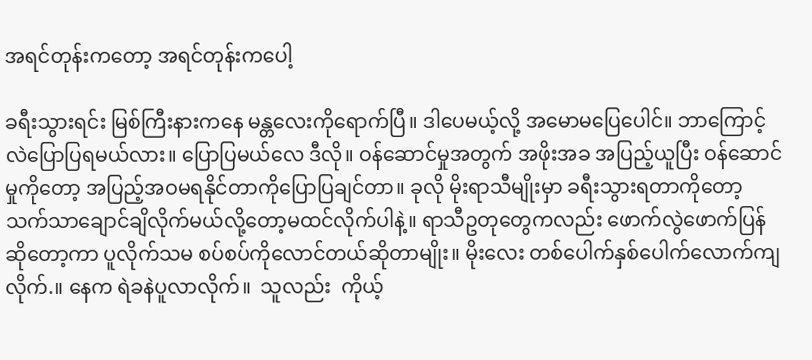အရင်တုန်းကတော့ အရင်တုန်းကပေါ့

ခရီးသွားရင်း မြစ်ကြီးနားကနေ မန္တလေးကိုရောက်ပြီ။ ဒါပေမယ့်လို့ အမောမပြေပေါင်။ ဘာကြောင့်လဲပြောပြရမယ်လား။ ပြောပြမယ်လေ ဒီလို။ ဝန်ဆောင်မှုအတွက် အဖိုးအခ အပြည့်ယူပြီး ဝန်ဆောင်မှုကိုတော့ အပြည့်အဝမရနိုင်တာကိုပြောပြချင်တာ။ ခုလို မိုးရာသီမျိုးမှာ ခရီးသွားရတာကိုတော့ သက်သာချောင်ချိလိုက်မယ်လို့တော့မထင်လိုက်ပါနဲ့။ ရာသီဥတုတွေကလည်း ဖောက်လွဲဖောက်ပြန်ဆိုတော့ကာ ပူလိုက်သမ စပ်စပ်ကိုလောင်တယ်ဆိုတာမျိုး။ မိုးလေး တစ်ပေါက်နှစ်ပေါက်လောက်ကျလိုက်.။ နေက ရဲခနဲပူလာလိုက်။  သူလည်း  ကိုယ့်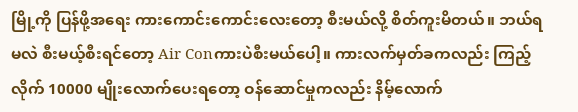မြို့ကို ပြန်ဖို့အရေး ကားကောင်းကောင်းလေးတော့ စီးမယ်လို့ စိတ်ကူးမိတယ်။ ဘယ်ရမလဲ စီးမယ့်စီးရင်တော့ Air Conကားပဲစီးမယ်ပေါ့။ ကားလက်မှတ်ခကလည်း ကြည့်လိုက် 10000 မျိုးလောက်ပေးရတော့ ဝန်ဆောင်မှုကလည်း နိမ့်လောက်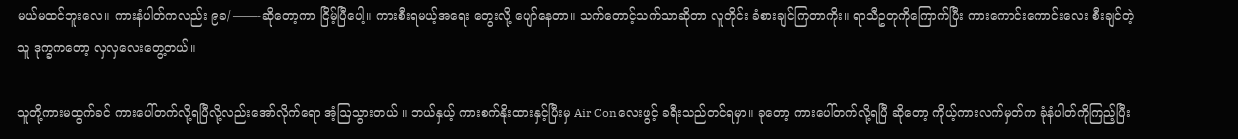မယ်မထင်ဘူးလေ။ ကားနံပါတ်ကလည်း ၉ခ/ ——-ဆိုတော့ကာ ငြိမ့်ပြီပေါ့။ ကားစီးရမယ့်အရေး တွေးလို့ ပျော်နေတာ။ သက်တောင့်သက်သာဆိုတာ လူတိုင်း ခံစားချင်ကြတာကိုး။ ရာသီဥတုကိုကြောက်ပြီး ကားကောင်းကောင်းလေး စီးချင်တဲ့သူ ဒုက္ခကတော့ လှလှလေးတွေ့တယ်။

သူတို့ကားမထွက်ခင် ကားပေါ်တက်လို့ရပြီလို့လည်းအော်လိုက်ရော အံ့ဩသွားတယ် ။ ဘယ်နှယ့် ကားစက်နိုးထားနှင့်ပြီးမှ Air Conလေးဖွင့် ခရီးသည်တင်ရမှာ။ ခုတော့ ကားပေါ်တက်လို့ရပြီ ဆိုတော့ ကိုယ့်ကားလက်မှတ်က ခုံနံပါတ်ကိုကြည့်ပြီး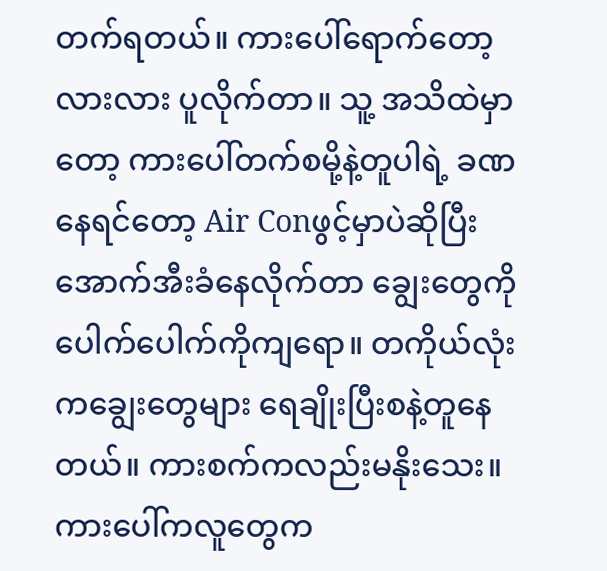တက်ရတယ်။ ကားပေါ်ရောက်တော့ လားလား ပူလိုက်တာ။ သူ့ အသိထဲမှာတော့ ကားပေါ်တက်စမို့နဲ့တူပါရဲ့ ခဏနေရင်တော့ Air Conဖွင့်မှာပဲဆိုပြီး အောက်အီးခံနေလိုက်တာ ချွေးတွေကို ပေါက်ပေါက်ကိုကျရော။ တကိုယ်လုံးကချွေးတွေများ ရေချိုးပြီးစနဲ့တူနေတယ်။ ကားစက်ကလည်းမနိုးသေး။ ကားပေါ်ကလူတွေက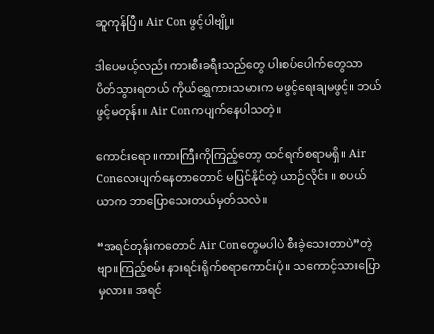ဆူကုန်ပြီ။ Air Con ဖွင့်ပါဗျို့။

ဒါပေမယ့်လည်း ကားစီးခရီးသည်တွေ ပါးစပ်ပေါက်တွေသာ ပိတ်သွားရတယ် ကိုယ်ရွှေကားသမားက မဖွင့်ရေးချမဖွင့်။ ဘယ်ဖွင့်မတုန်း။ Air Conကပျက်နေပါသတဲ့။

ကောင်းရော ။ကားကြီးကိုကြည့်တော့ ထင်ရက်စရာမရှိ။ Air Conလေးပျက်နေတာတောင် မပြင်နိုင်တဲ့ ယာဉ်လိုင်း ။ စပယ်ယာက ဘာပြောသေးတယ်မှတ်သလဲ။

“အရင်တုန်းကတောင် Air Conတွေမပါပဲ စီးခဲ့သေးတာပဲ”တဲ့ ဗျာ။ကြည့်စမ်း နားရင်းရိုက်စရာကောင်းပုံ။ သကောင့်သားပြောမှလား။ အရင်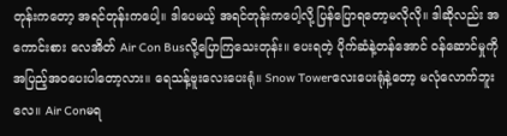တုန်းကတော့ အရင်တုန်းကပေါ့။ ဒါပေမယ့် အရင်တုန်းကပေါ့လို့ ပြန်ပြောရတော့မလိုလို။ ဒါဆိုလည်း အကောင်းစား လေအိတ် Air Con Busလို့ပြောကြသေးတုန်း။ ပေးရတဲ့ ပိုက်ဆံနဲ့တန်အောင် ဝန်ဆောင်မှုကို အပြည့်အဝပေးပါတော့လား။ ရေသန့်ဗူးလေးပေးရုံ။ Snow Towerလေးပေးရုံနဲ့တော့ မလုံလောက်ဘူးလေ။ Air Conမရ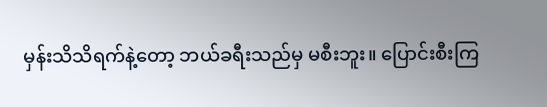မှန်းသိသိရက်နဲ့တော့ ဘယ်ခရီးသည်မှ မစီးဘူး။ ပြောင်းစီးကြ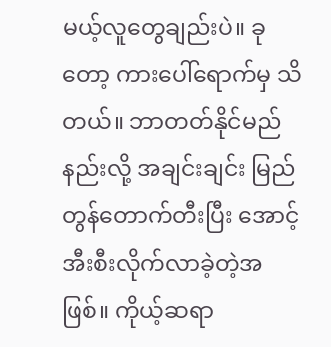မယ့်လူတွေချည်းပဲ။ ခုတော့ ကားပေါ်ရောက်မှ သိတယ်။ ဘာတတ်နိုင်မည်နည်းလို့ အချင်းချင်း မြည်တွန်တောက်တီးပြီး အောင့်အီးစီးလိုက်လာခဲ့တဲ့အဖြစ်။ ကိုယ့်ဆရာ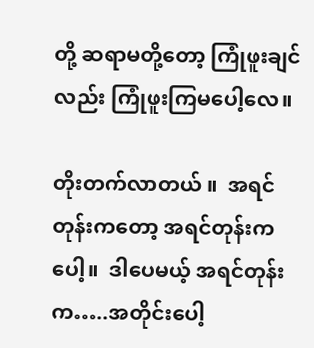တို့ ဆရာမတို့တော့ ကြုံဖူးချင်လည်း ကြုံဖူးကြမပေါ့လေ။

တိုးတက်လာတယ် ။  အရင်တုန်းကတော့ အရင်တုန်းကပေါ့။  ဒါပေမယ့် အရင်တုန်းက…..အတိုင်းပေါ့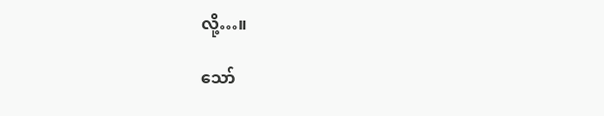လို့…။

သော်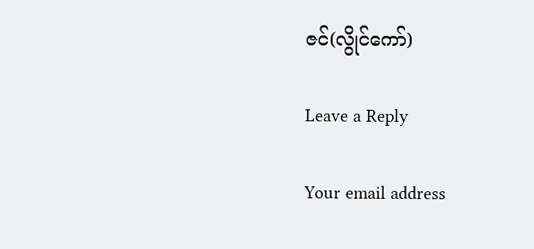ဇင်(လွိုင်ကော်)

Leave a Reply

Your email address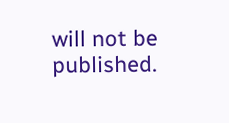will not be published.